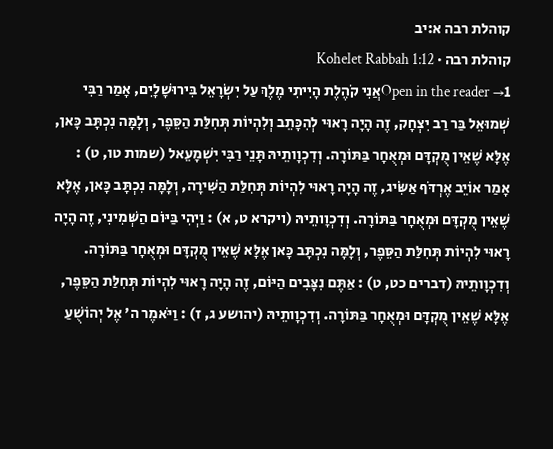קוהלת רבה א:יב
קוהלת רבה · Kohelet Rabbah 1:12
Open in the reader →1אֲנִי קֹהֶלֶת הָיִיתִי מֶלֶךְ עַל יִשְׂרָאֵל בִּירוּשָׁלָיִם, אָמַר רַבִּי שְׁמוּאֵל בַּר רַב יִצְחָק, זֶה הָיָה רָאוּי לְהִכָּתֵב וְלִהְיוֹת תְּחִלַּת הַסֵּפֶר, וְלָמָּה נִכְתָּב כָּאן, אֶלָּא שֶׁאֵין מֻקְדָּם וּמְאֻחָר בַּתּוֹרָה. וְדִכְוָותֵיהּ תָּנֵי רַבִּי יִשְׁמָעֵאל (שמות טו, ט) : אָמַר אוֹיֵב אֶרְדֹּף אַשִֹּׂיג, זֶה הָיָה רָאוּי לִהְיוֹת תְּחִלַּת הַשִּׁירָה, וְלָמָּה נִכְתָּב כָּאן, אֶלָּא שֶׁאֵין מֻקְדָּם וּמְאֻחָר בַּתּוֹרָה. וְדִכְוָותֵיהּ (ויקרא ט, א) : וַיְהִי בַּיּוֹם הַשְּׁמִינִי, זֶה הָיָה רָאוּי לִהְיוֹת תְּחִלַּת הַסֵּפֶר, וְלָמָּה נִכְתָּב כָּאן אֶלָּא שֶׁאֵין מֻקְדָּם וּמְאֻחָר בַּתּוֹרָה. וְדִכְוָותֵיהּ (דברים כט, ט) : אַתֶּם נִצָּבִים הַיּוֹם, זֶה הָיָה רָאוּי לִהְיוֹת תְּחִלַּת הַסֵּפֶר, אֶלָּא שֶׁאֵין מֻקְדָּם וּמְאֻחָר בַּתּוֹרָה. וְדִכְוָותֵיהּ (יהושע ג, ז) : וַיֹּאמֶר ה' אֶל יְהוֹשֻׁעַ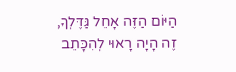הַיּוֹם הַזֶּה אָחֵל גַּדֶּלְךָ, זֶה הָיָה רָאוּי לְהִכָּתֵב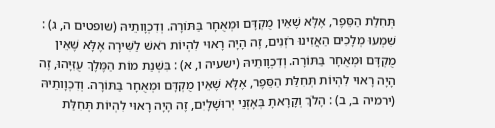תְּחִלַת הַסֵּפֶר, אֶלָּא שֶׁאֵין מֻקְדָּם וּמְאֻחָר בַּתּוֹרָה. וְדִכְוָותֵיהּ (שופטים ה, ג) : שִׁמְעוּ מְלָכִים הַאֲזִינוּ רֹזְנִים, זֶה הָיָה רָאוּי לִהְיוֹת רֹאשׁ לַשִּׁירָה אֶלָּא שֶׁאֵין מֻקְדָּם וּמְאֻחָר בַּתּוֹרָה. וְדִכְוָותֵיהּ (ישעיה ו, א) : בִּשְׁנַת מוֹת הַמֶּלֶךְ עֻזִּיָּהוּ, זֶה הָיָה רָאוּי לִהְיוֹת תְּחִלַּת הַסֵּפֶר, אֶלָּא שֶׁאֵין מֻקְדָּם וּמְאֻחָר בַּתּוֹרָה. וְדִכְוָותֵיהּ (ירמיה ב, ב) : הָלֹךְ וְקָרָאתָ בְּאָזְנֵי יְרוּשָׁלָיִם, זֶה הָיָה רָאוּי לִהְיוֹת תְּחִלַּת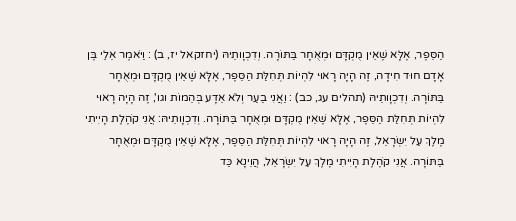הַסֵּפֶר, אֶלָּא שֶׁאֵין מֻקְדָּם וּמְאֻחָר בַּתּוֹרָה. וְדִכְוָותֵיהּ (יחזקאל יז, ב) : וַיֹּאמֶר אֵלַי בֶּן אָדָם חוּד חִידָה, זֶה הָיָה רָאוּי לִהְיוֹת תְּחִלַּת הַסֵּפֶר, אֶלָּא שֶׁאֵין מֻקְדָּם וּמְאֻחָר בַּתּוֹרָה. וְדִכְוָותֵיהּ (תהלים עג, כב) : וַאֲנִי בַעַר וְלֹא אֵדָע בְּהֵמוֹת וגו', זֶה הָיָה רָאוּי לִהְיוֹת תְּחִלַּת הַסֵּפֶר, אֶלָּא שֶׁאֵין מֻקְדָּם וּמְאֻחָר בַּתּוֹרָה. וְדִכְוָותֵיהּ: אֲנִי קֹהֶלֶת הָיִיתִי מֶלֶךְ עַל יִשְׂרָאֵל, זֶה הָיָה רָאוּי לִהְיוֹת תְּחִלַּת הַסֵּפֶר, אֶלָּא שֶׁאֵין מֻקְדָּם וּמְאֻחָר בַּתּוֹרָה. אֲנִי קֹהֶלֶת הָיִיתִי מֶלֶךְ עַל יִשְׂרָאֵל, הֲוֵינָא כַּד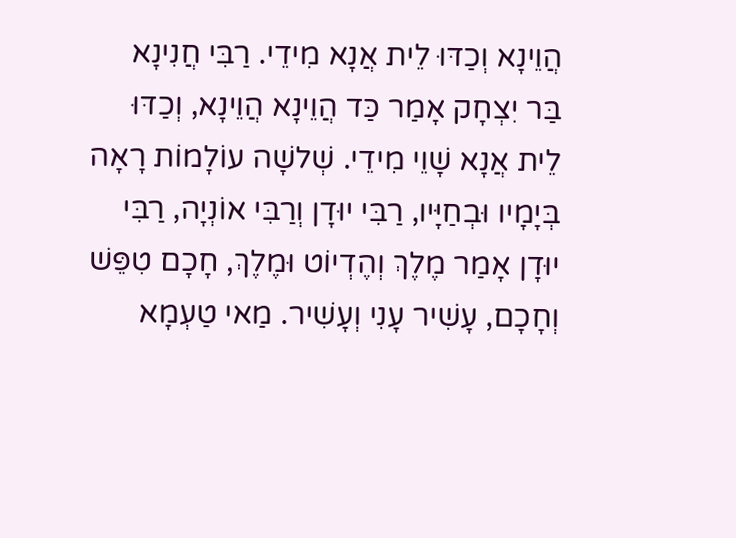הֲוֵינָא וְכַדּוּ לֵית אֲנָא מִידֵי. רַבִּי חֲנִינָא בַּר יִצְחָק אָמַר כַּד הֲוֵינָא הֲוֵינָא, וְכַדּוּ לֵית אֲנָא שָׁוֵי מִידֵי. שְׁלשָׁה עוֹלָמוֹת רָאָה בְּיָמָיו וּבְחַיָּיו, רַבִּי יוּדָן וְרַבִּי אוֹנְיָה, רַבִּי יוּדָן אָמַר מֶלֶךְ וְהֶדְיוֹט וּמֶלֶךְ, חָכָם טִפֵּשׁ וְחָכָם, עָשִׁיר עָנִי וְעָשִׁיר. מַאי טַעְמָא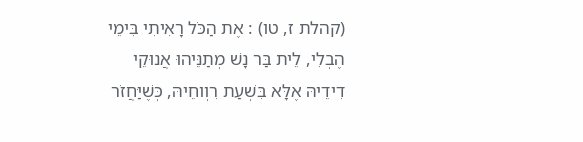(קהלת ז, טו) : אֶת הַכֹּל רָאִיתִי בִּימֵי הֶבְלִי, לֵית בַּר נָשׁ מְתַנֵּיהוּ אֲנוּקֵי דִידֵיהּ אֶלָּא בִּשְׁעַת רִוְוחֵיהּ, כְּשֶׁיַּחֲזֹר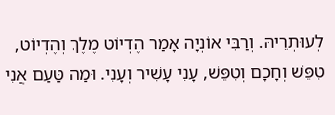לְעוּתְרֵיהּ. וְרַבִּי אוֹנְיָה אָמַר הֶדְיוֹט מֶלֶךְ וְהֶדְיוֹט, טִפֵּשׁ וְחָכָם וְטִפֵּשׁ, עָנִי עָשִׁיר וְעָנִי. וּמַה טַּעַם אֲנִי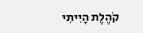קֹהֶלֶת הָיִיתִי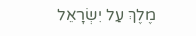מֶלֶךְ עַל יִשְׂרָאֵל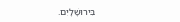בִּירוּשָׁלָיִם.